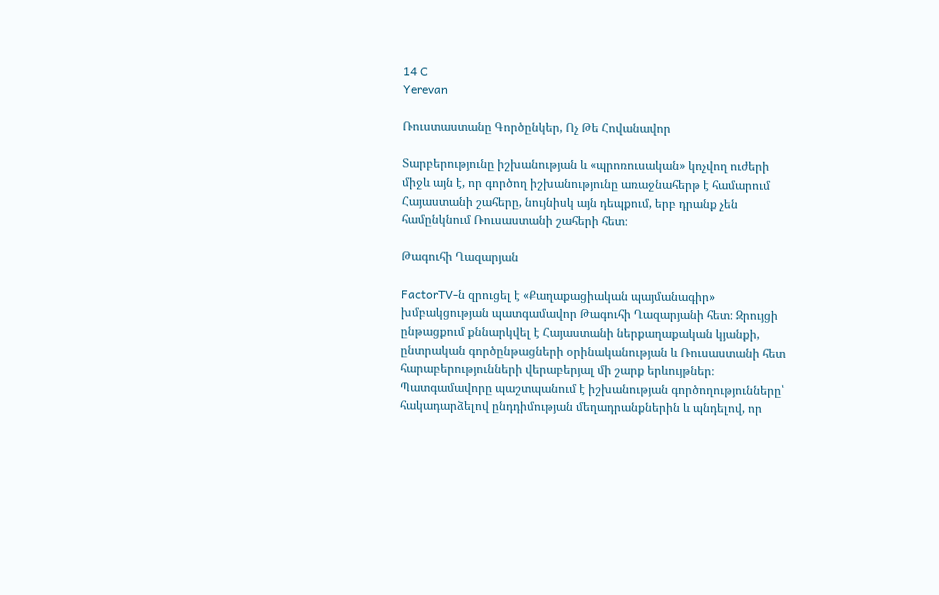14 C
Yerevan

Ռուստաստանը Գործընկեր, Ոչ Թե Հովանավոր

Տարբերությունը իշխանության և «պրոռուսական» կոչվող ուժերի միջև այն է, որ գործող իշխանությունը առաջնահերթ է համարում Հայաստանի շահերը, նույնիսկ այն դեպքում, երբ դրանք չեն համընկնում Ռուսաստանի շահերի հետ։

Թագուհի Ղազարյան

FactorTV‑ն զրուցել է «Քաղաքացիական պայմանագիր» խմբակցության պատգամավոր Թագուհի Ղազարյանի հետ։ Զրույցի ընթացքում քննարկվել է Հայաստանի ներքաղաքական կյանքի, ընտրական գործընթացների օրինականության և Ռուսաստանի հետ հարաբերությունների վերաբերյալ մի շարք երևույթներ։ Պատգամավորը պաշտպանում է իշխանության գործողությունները՝ հակադարձելով ընդդիմության մեղադրանքներին և պնդելով, որ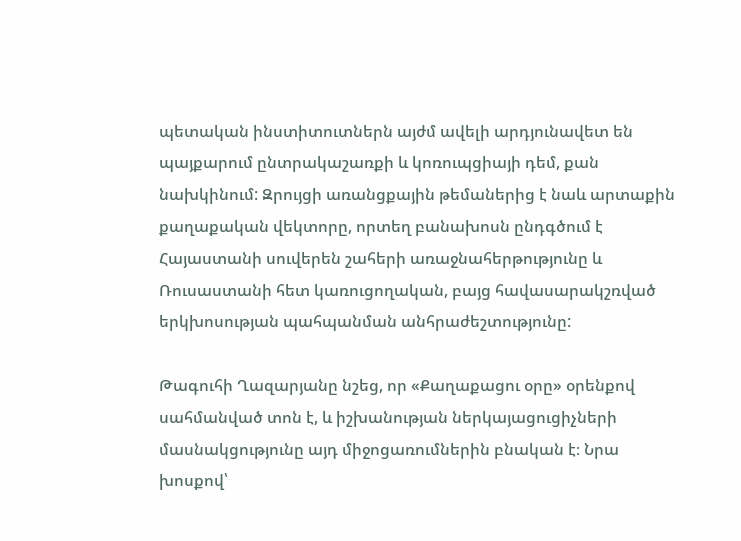պետական ինստիտուտներն այժմ ավելի արդյունավետ են պայքարում ընտրակաշառքի և կոռուպցիայի դեմ, քան նախկինում: Զրույցի առանցքային թեմաներից է նաև արտաքին քաղաքական վեկտորը, որտեղ բանախոսն ընդգծում է Հայաստանի սուվերեն շահերի առաջնահերթությունը և Ռուսաստանի հետ կառուցողական, բայց հավասարակշռված երկխոսության պահպանման անհրաժեշտությունը:

Թագուհի Ղազարյանը նշեց, որ «Քաղաքացու օրը» օրենքով սահմանված տոն է, և իշխանության ներկայացուցիչների մասնակցությունը այդ միջոցառումներին բնական է։ Նրա խոսքով՝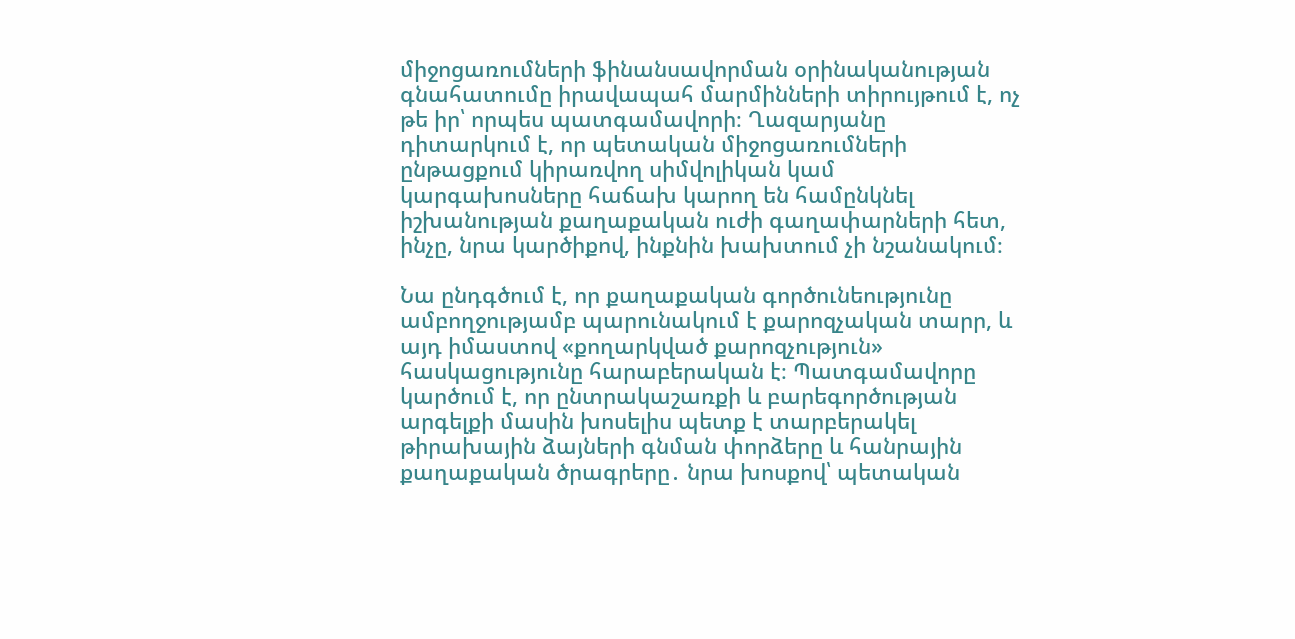միջոցառումների ֆինանսավորման օրինականության գնահատումը իրավապահ մարմինների տիրույթում է, ոչ թե իր՝ որպես պատգամավորի։ Ղազարյանը դիտարկում է, որ պետական միջոցառումների ընթացքում կիրառվող սիմվոլիկան կամ կարգախոսները հաճախ կարող են համընկնել իշխանության քաղաքական ուժի գաղափարների հետ, ինչը, նրա կարծիքով, ինքնին խախտում չի նշանակում։

Նա ընդգծում է, որ քաղաքական գործունեությունը ամբողջությամբ պարունակում է քարոզչական տարր, և այդ իմաստով «քողարկված քարոզչություն» հասկացությունը հարաբերական է։ Պատգամավորը կարծում է, որ ընտրակաշառքի և բարեգործության արգելքի մասին խոսելիս պետք է տարբերակել թիրախային ձայների գնման փորձերը և հանրային քաղաքական ծրագրերը․ նրա խոսքով՝ պետական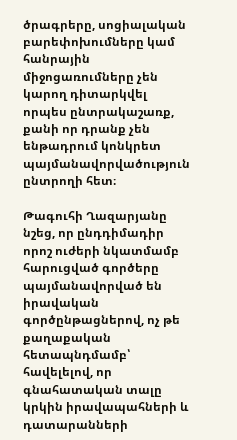ծրագրերը, սոցիալական բարեփոխումները կամ հանրային միջոցառումները չեն կարող դիտարկվել որպես ընտրակաշառք, քանի որ դրանք չեն ենթադրում կոնկրետ պայմանավորվածություն ընտրողի հետ։

Թագուհի Ղազարյանը նշեց, որ ընդդիմադիր որոշ ուժերի նկատմամբ հարուցված գործերը պայմանավորված են իրավական գործընթացներով, ոչ թե քաղաքական հետապնդմամբ՝ հավելելով, որ գնահատական տալը կրկին իրավապահների և դատարանների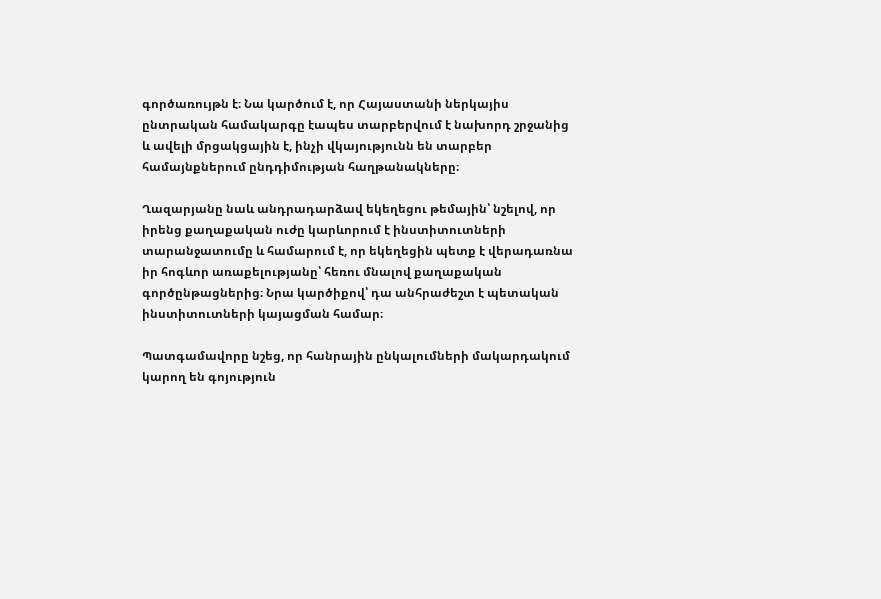գործառույթն է։ Նա կարծում է, որ Հայաստանի ներկայիս ընտրական համակարգը էապես տարբերվում է նախորդ շրջանից և ավելի մրցակցային է, ինչի վկայությունն են տարբեր համայնքներում ընդդիմության հաղթանակները։

Ղազարյանը նաև անդրադարձավ եկեղեցու թեմային՝ նշելով, որ իրենց քաղաքական ուժը կարևորում է ինստիտուտների տարանջատումը և համարում է, որ եկեղեցին պետք է վերադառնա իր հոգևոր առաքելությանը՝ հեռու մնալով քաղաքական գործընթացներից։ Նրա կարծիքով՝ դա անհրաժեշտ է պետական ինստիտուտների կայացման համար։

Պատգամավորը նշեց, որ հանրային ընկալումների մակարդակում կարող են գոյություն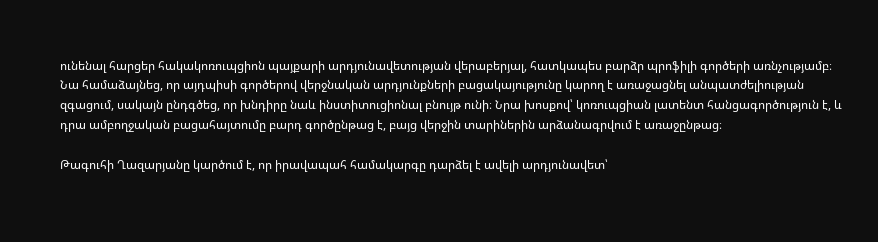ունենալ հարցեր հակակոռուպցիոն պայքարի արդյունավետության վերաբերյալ, հատկապես բարձր պրոֆիլի գործերի առնչությամբ։ Նա համաձայնեց, որ այդպիսի գործերով վերջնական արդյունքների բացակայությունը կարող է առաջացնել անպատժելիության զգացում, սակայն ընդգծեց, որ խնդիրը նաև ինստիտուցիոնալ բնույթ ունի։ Նրա խոսքով՝ կոռուպցիան լատենտ հանցագործություն է, և դրա ամբողջական բացահայտումը բարդ գործընթաց է, բայց վերջին տարիներին արձանագրվում է առաջընթաց։

Թագուհի Ղազարյանը կարծում է, որ իրավապահ համակարգը դարձել է ավելի արդյունավետ՝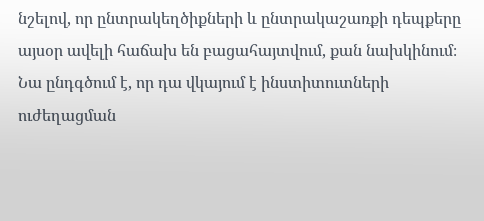նշելով, որ ընտրակեղծիքների և ընտրակաշառքի դեպքերը այսօր ավելի հաճախ են բացահայտվում, քան նախկինում։ Նա ընդգծում է, որ դա վկայում է ինստիտուտների ուժեղացման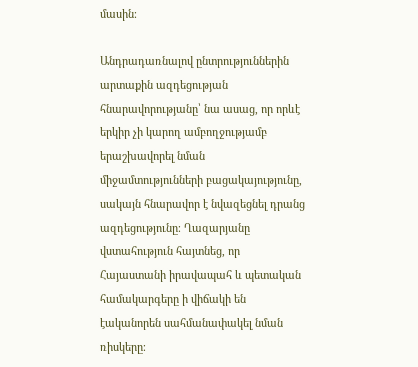մասին։

Անդրադառնալով ընտրություններին արտաքին ազդեցության հնարավորությանը՝ նա ասաց, որ որևէ երկիր չի կարող ամբողջությամբ երաշխավորել նման միջամտությունների բացակայությունը, սակայն հնարավոր է նվազեցնել դրանց ազդեցությունը։ Ղազարյանը վստահություն հայտնեց, որ Հայաստանի իրավապահ և պետական համակարգերը ի վիճակի են էականորեն սահմանափակել նման ռիսկերը։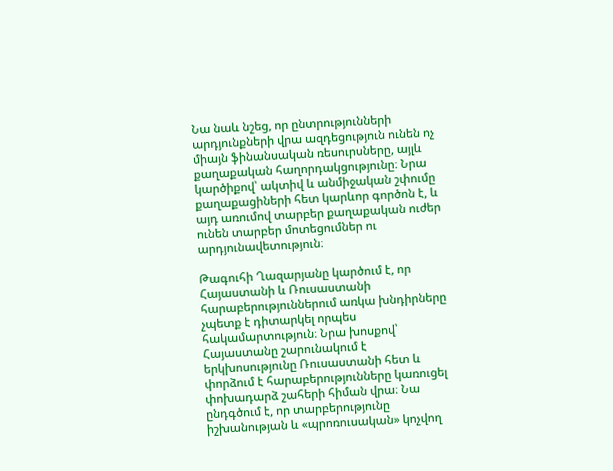Նա նաև նշեց, որ ընտրությունների արդյունքների վրա ազդեցություն ունեն ոչ միայն ֆինանսական ռեսուրսները, այլև քաղաքական հաղորդակցությունը։ Նրա կարծիքով՝ ակտիվ և անմիջական շփումը քաղաքացիների հետ կարևոր գործոն է, և այդ առումով տարբեր քաղաքական ուժեր ունեն տարբեր մոտեցումներ ու արդյունավետություն։

Թագուհի Ղազարյանը կարծում է, որ Հայաստանի և Ռուսաստանի հարաբերություններում առկա խնդիրները չպետք է դիտարկել որպես հակամարտություն։ Նրա խոսքով՝ Հայաստանը շարունակում է երկխոսությունը Ռուսաստանի հետ և փորձում է հարաբերությունները կառուցել փոխադարձ շահերի հիման վրա։ Նա ընդգծում է, որ տարբերությունը իշխանության և «պրոռուսական» կոչվող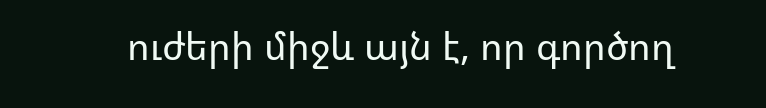ուժերի միջև այն է, որ գործող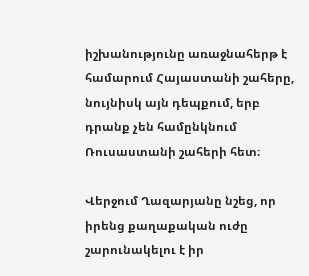իշխանությունը առաջնահերթ է համարում Հայաստանի շահերը, նույնիսկ այն դեպքում, երբ դրանք չեն համընկնում Ռուսաստանի շահերի հետ։

Վերջում Ղազարյանը նշեց, որ իրենց քաղաքական ուժը շարունակելու է իր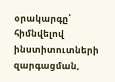օրակարգը՝ հիմնվելով ինստիտուտների զարգացման,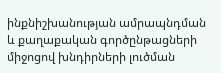ինքնիշխանության ամրապնդման և քաղաքական գործընթացների միջոցով խնդիրների լուծման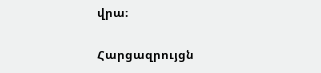վրա։

Հարցազրույցն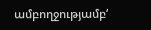ամբողջությամբ‘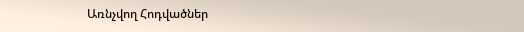Առնչվող Հոդվածներ